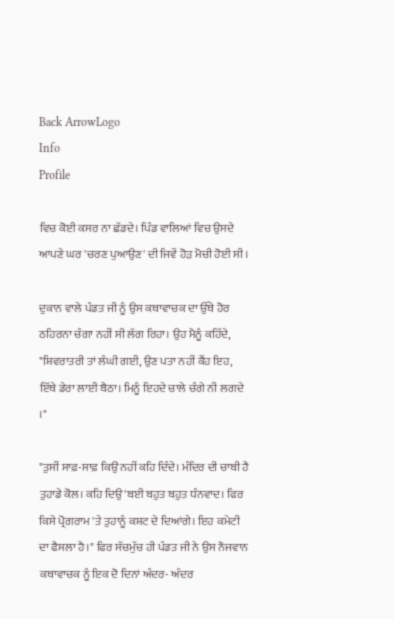Back ArrowLogo
Info
Profile

ਵਿਚ ਕੋਈ ਕਸਰ ਨਾ ਛੱਡਦੇ। ਪਿੰਡ ਵਾਲਿਆਂ ਵਿਚ ਉਸਦੇ ਆਪਣੇ ਘਰ 'ਚਰਣ ਪੁਆਉਣ' ਦੀ ਜਿਵੇਂ ਹੋੜ ਮੋਚੀ ਹੋਈ ਸੀ।

ਦੁਕਾਨ ਵਾਲੇ ਪੰਡਤ ਜੀ ਨੂੰ ਉਸ ਕਥਾਵਾਚਕ ਦਾ ਉੱਥੇ ਹੋਰ ਠਹਿਰਨਾ ਚੰਗਾ ਨਹੀਂ ਸੀ ਲੱਗ ਰਿਹਾ। ਉਹ ਮੈਨੂੰ ਕਹਿੰਦੇ, "ਸ਼ਿਵਰਾਤਰੀ ਤਾਂ ਲੰਘੀ ਗਈ, ਉਣ ਪਤਾ ਨਹੀਂ ਕੈਂਹ ਇਹ, ਇੱਥੇ ਡੇਰਾ ਲਾਈ ਬੈਠਾ। ਮਿਨੂੰ ਇਹਦੇ ਚਾਲੇ ਚੰਗੇ ਨੀ ਲਗਦੇ ।"

"ਤੁਸੀਂ ਸਾਫ਼-ਸਾਫ਼ ਕਿਉਂ ਨਹੀਂ ਕਹਿ ਦਿੰਦੇ। ਮੰਦਿਰ ਦੀ ਚਾਬੀ ਹੈ ਤੁਹਾਡੇ ਕੋਲ। ਕਹਿ ਦਿਉ 'ਬਈ ਬਹੁਤ ਬਹੁਤ ਧੰਨਵਾਦ। ਫਿਰ ਕਿਸੇ ਪ੍ਰੋਗਰਾਮ 'ਤੇ ਤੁਹਾਨੂੰ ਕਸ਼ਟ ਦੇ ਦਿਆਂਗੇ। ਇਹ ਕਮੇਟੀ ਦਾ ਫੈਸਲਾ ਹੈ।" ਫਿਰ ਸੱਚਮੁੱਚ ਹੀ ਪੰਡਤ ਜੀ ਨੇ ਉਸ ਨੌਜਵਾਨ ਕਥਾਵਾਚਕ ਨੂੰ ਇਕ ਦੋ ਦਿਨਾਂ ਅੰਦਰ- ਅੰਦਰ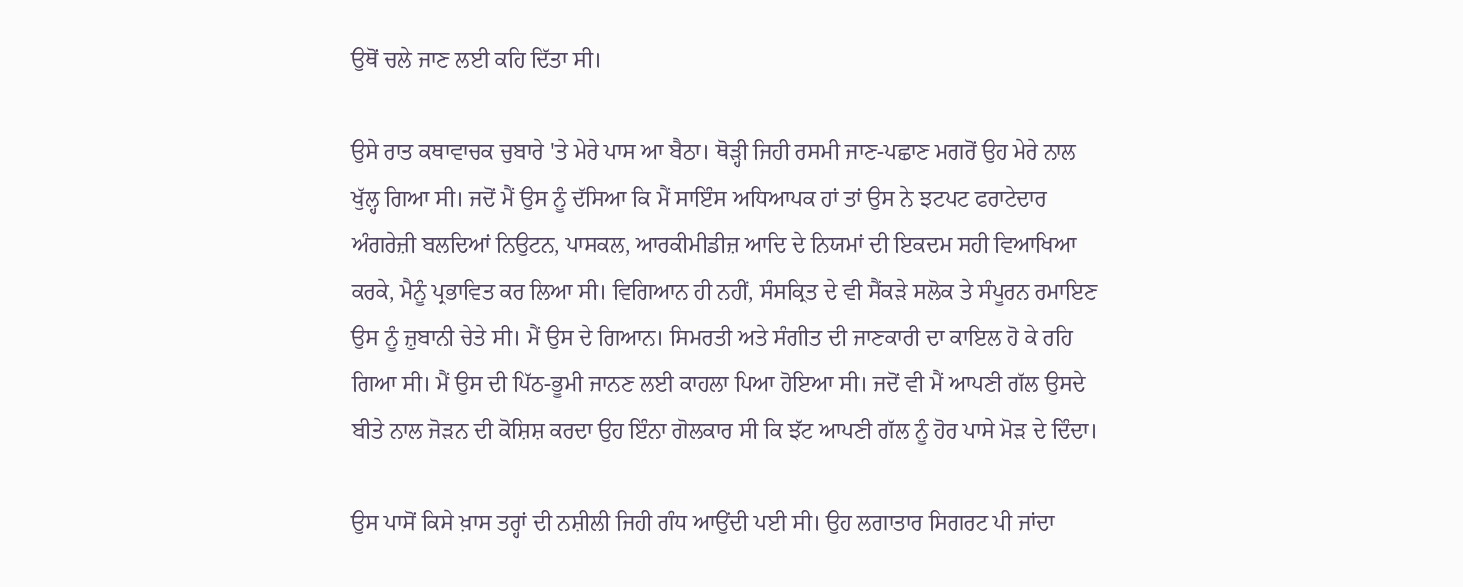ਉਥੋਂ ਚਲੇ ਜਾਣ ਲਈ ਕਹਿ ਦਿੱਤਾ ਸੀ।

ਉਸੇ ਰਾਤ ਕਥਾਵਾਚਕ ਚੁਬਾਰੇ 'ਤੇ ਮੇਰੇ ਪਾਸ ਆ ਬੈਠਾ। ਥੋੜ੍ਹੀ ਜਿਹੀ ਰਸਮੀ ਜਾਣ-ਪਛਾਣ ਮਗਰੋਂ ਉਹ ਮੇਰੇ ਨਾਲ ਖੁੱਲ੍ਹ ਗਿਆ ਸੀ। ਜਦੋਂ ਮੈਂ ਉਸ ਨੂੰ ਦੱਸਿਆ ਕਿ ਮੈਂ ਸਾਇੰਸ ਅਧਿਆਪਕ ਹਾਂ ਤਾਂ ਉਸ ਨੇ ਝਟਪਟ ਫਰਾਟੇਦਾਰ ਅੰਗਰੇਜ਼ੀ ਬਲਦਿਆਂ ਨਿਉਟਨ, ਪਾਸਕਲ, ਆਰਕੀਮੀਡੀਜ਼ ਆਦਿ ਦੇ ਨਿਯਮਾਂ ਦੀ ਇਕਦਮ ਸਹੀ ਵਿਆਖਿਆ ਕਰਕੇ, ਮੈਨੂੰ ਪ੍ਰਭਾਵਿਤ ਕਰ ਲਿਆ ਸੀ। ਵਿਗਿਆਨ ਹੀ ਨਹੀਂ, ਸੰਸਕ੍ਰਿਤ ਦੇ ਵੀ ਸੈਂਕੜੇ ਸਲੋਕ ਤੇ ਸੰਪੂਰਨ ਰਮਾਇਣ ਉਸ ਨੂੰ ਜ਼ੁਬਾਨੀ ਚੇਤੇ ਸੀ। ਮੈਂ ਉਸ ਦੇ ਗਿਆਨ। ਸਿਮਰਤੀ ਅਤੇ ਸੰਗੀਤ ਦੀ ਜਾਣਕਾਰੀ ਦਾ ਕਾਇਲ ਹੋ ਕੇ ਰਹਿ ਗਿਆ ਸੀ। ਮੈਂ ਉਸ ਦੀ ਪਿੱਠ-ਭੂਮੀ ਜਾਨਣ ਲਈ ਕਾਹਲਾ ਪਿਆ ਹੋਇਆ ਸੀ। ਜਦੋਂ ਵੀ ਮੈਂ ਆਪਣੀ ਗੱਲ ਉਸਦੇ ਬੀਤੇ ਨਾਲ ਜੋੜਨ ਦੀ ਕੋਸ਼ਿਸ਼ ਕਰਦਾ ਉਹ ਇੰਨਾ ਗੋਲਕਾਰ ਸੀ ਕਿ ਝੱਟ ਆਪਣੀ ਗੱਲ ਨੂੰ ਹੋਰ ਪਾਸੇ ਮੋੜ ਦੇ ਦਿੰਦਾ।

ਉਸ ਪਾਸੋਂ ਕਿਸੇ ਖ਼ਾਸ ਤਰ੍ਹਾਂ ਦੀ ਨਸ਼ੀਲੀ ਜਿਹੀ ਗੰਧ ਆਉਂਦੀ ਪਈ ਸੀ। ਉਹ ਲਗਾਤਾਰ ਸਿਗਰਟ ਪੀ ਜਾਂਦਾ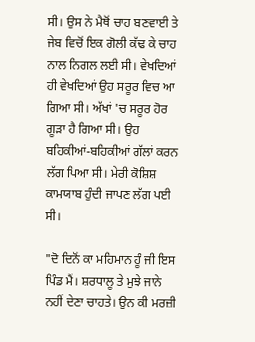ਸੀ। ਉਸ ਨੇ ਮੈਥੋਂ ਚਾਹ ਬਣਵਾਈ ਤੇ ਜੇਬ ਵਿਚੋਂ ਇਕ ਗੋਲੀ ਕੱਢ ਕੇ ਚਾਹ ਨਾਲ ਨਿਗਲ ਲਈ ਸੀ। ਵੇਖਦਿਆਂ ਹੀ ਵੇਖਦਿਆਂ ਉਹ ਸਰੂਰ ਵਿਚ ਆ ਗਿਆ ਸੀ। ਅੱਖਾਂ 'ਚ ਸਰੂਰ ਹੋਰ ਗੂੜਾ ਹੈ ਗਿਆ ਸੀ। ਉਹ ਬਹਿਕੀਆਂ-ਬਹਿਕੀਆਂ ਗੱਲਾਂ ਕਰਨ ਲੱਗ ਪਿਆ ਸੀ। ਮੇਰੀ ਕੋਸ਼ਿਸ਼ ਕਾਮਯਾਬ ਹੁੰਦੀ ਜਾਪਣ ਲੱਗ ਪਈ ਸੀ।

"ਦੋ ਦਿਨੋਂ ਕਾ ਮਹਿਮਾਨ ਹੂੰ ਜੀ ਇਸ ਪਿੰਡ ਮੈਂ। ਸ਼ਰਧਾਲੂ ਤੇ ਮੁਝੇ ਜਾਨੇ ਨਹੀਂ ਦੇਣਾ ਚਾਹਤੇ। ਉਨ ਕੀ ਮਰਜ਼ੀ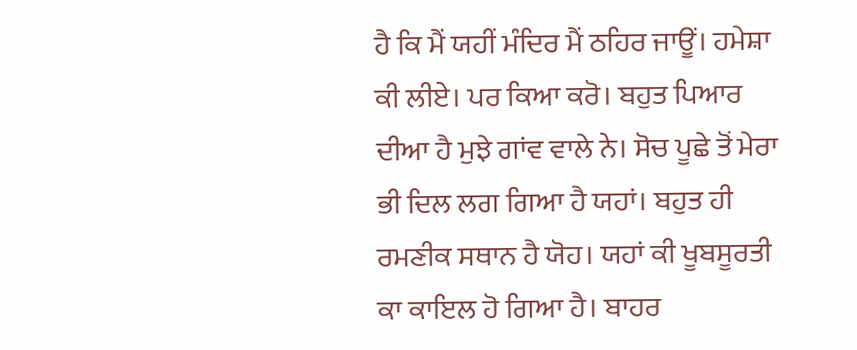ਹੈ ਕਿ ਮੈਂ ਯਹੀਂ ਮੰਦਿਰ ਮੈਂ ਠਹਿਰ ਜਾਊਂ। ਹਮੇਸ਼ਾ ਕੀ ਲੀਏ। ਪਰ ਕਿਆ ਕਰੋ। ਬਹੁਤ ਪਿਆਰ ਦੀਆ ਹੈ ਮੁਝੇ ਗਾਂਵ ਵਾਲੇ ਨੇ। ਸੋਚ ਪੂਛੇ ਤੋਂ ਮੇਰਾ ਭੀ ਦਿਲ ਲਗ ਗਿਆ ਹੈ ਯਹਾਂ। ਬਹੁਤ ਹੀ ਰਮਣੀਕ ਸਥਾਨ ਹੈ ਯੋਹ। ਯਹਾਂ ਕੀ ਖੂਬਸੂਰਤੀ ਕਾ ਕਾਇਲ ਹੋ ਗਿਆ ਹੈ। ਬਾਹਰ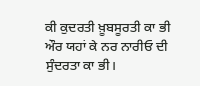ਕੀ ਕੁਦਰਤੀ ਖ਼ੂਬਸੂਰਤੀ ਕਾ ਭੀ ਔਰ ਯਹਾਂ ਕੇ ਨਰ ਨਾਰੀਓ ਦੀ ਸੁੰਦਰਤਾ ਕਾ ਭੀ।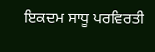ਇਕਦਮ ਸਾਧੂ ਪਰਵਿਰਤੀ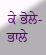ਕੇ ਭੋਲੇ-ਭਾਲੇ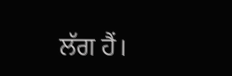ਲੱਗ ਹੈਂ।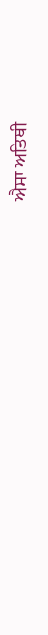ਐਸਾ ਅਤਿਥੀ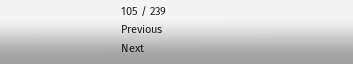105 / 239
Previous
Next